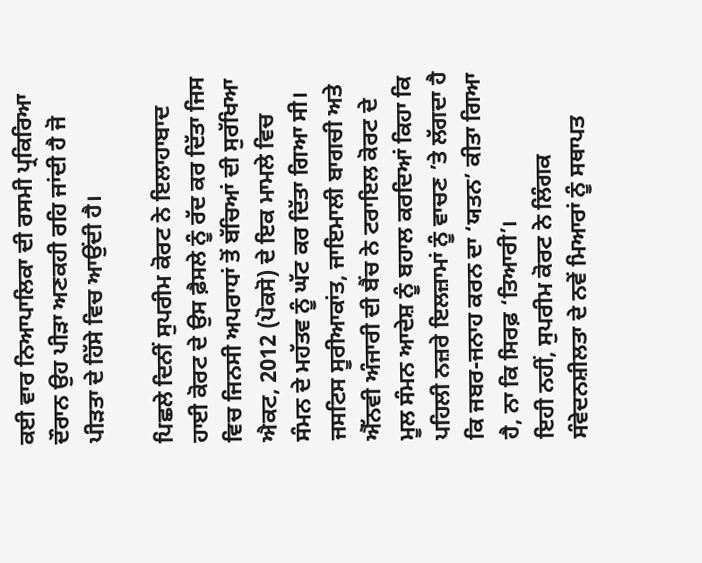ਕਈ ਵਾਰ ਨਿਆਪਾਲਿਕਾ ਦੀ ਰਸਮੀ ਪ੍ਰਕਿਰਿਆ ਦੌਰਾਨ ਉਹ ਪੀੜਾ ਅਣਕਹੀ ਰਹਿ ਜਾਂਦੀ ਹੈ ਜੋ ਪੀੜਤਾ ਦੇ ਹਿੱਸੇ ਵਿਚ ਆਉਂਦੀ ਹੈ।

ਪਿਛਲੇ ਦਿਨੀਂ ਸੁਪਰੀਮ ਕੋਰਟ ਨੇ ਇਲਾਹਾਬਾਦ ਹਾਈ ਕੋਰਟ ਦੇ ਉਸ ਫ਼ੈਸਲੇ ਨੂੰ ਰੱਦ ਕਰ ਦਿੱਤਾ ਜਿਸ ਵਿਚ ਜਿਨਸੀ ਅਪਰਾਧਾਂ ਤੋਂ ਬੱਚਿਆਂ ਦੀ ਸੁਰੱਖਿਆ ਐਕਟ, 2012 (ਪੋਕਸੋ) ਦੇ ਇਕ ਮਾਮਲੇ ਵਿਚ ਸੰਮਨ ਦੇ ਮਹੱਤਵ ਨੂੰ ਘੱਟ ਕਰ ਦਿੱਤਾ ਗਿਆ ਸੀ। ਜਸਟਿਸ ਸੂਰੀਆਕਾਂਤ, ਜਾਇਮਾਲੀ ਬਾਗਚੀ ਅਤੇ ਐੱਨਵੀ ਅੰਜਾਰੀ ਦੀ ਬੈਂਚ ਨੇ ਟਰਾਇਲ ਕੋਰਟ ਦੇ ਮੂਲ ਸੰਮਨ ਆਦੇਸ਼ ਨੂੰ ਬਹਾਲ ਕਰਦਿਆਂ ਕਿਹਾ ਕਿ ਪਹਿਲੀ ਨਜ਼ਰੇ ਇਲਜ਼ਾਮਾਂ ਨੂੰ ਵਾਚਣ ’ਤੇ ਲੱਗਦਾ ਹੈ ਕਿ ਜਬਰ-ਜਨਾਹ ਕਰਨ ਦਾ ‘ਯਤਨ’ ਕੀਤਾ ਗਿਆ ਹੈ, ਨਾ ਕਿ ਸਿਰਫ਼ ‘ਤਿਆਰੀ’।
ਇਹੀ ਨਹੀਂ, ਸੁਪਰੀਮ ਕੋਰਟ ਨੇ ਲਿੰਗਕ ਸੰਵੇਦਨਸ਼ੀਲਤਾ ਦੇ ਨਵੇਂ ਮਿਆਰਾਂ ਨੂੰ ਸਥਾਪਤ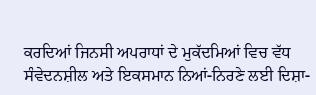ਕਰਦਿਆਂ ਜਿਨਸੀ ਅਪਰਾਧਾਂ ਦੇ ਮੁਕੱਦਮਿਆਂ ਵਿਚ ਵੱਧ ਸੰਵੇਦਨਸ਼ੀਲ ਅਤੇ ਇਕਸਮਾਨ ਨਿਆਂ-ਨਿਰਣੇ ਲਈ ਦਿਸ਼ਾ-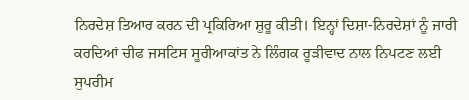ਨਿਰਦੇਸ਼ ਤਿਆਰ ਕਰਨ ਦੀ ਪ੍ਰਕਿਰਿਆ ਸ਼ੁਰੂ ਕੀਤੀ। ਇਨ੍ਹਾਂ ਦਿਸ਼ਾ-ਨਿਰਦੇਸ਼ਾਂ ਨੂੰ ਜਾਰੀ ਕਰਦਿਆਂ ਚੀਫ ਜਸਟਿਸ ਸੂਰੀਆਕਾਂਤ ਨੇ ਲਿੰਗਕ ਰੂੜੀਵਾਦ ਨਾਲ ਨਿਪਟਣ ਲਈ ਸੁਪਰੀਮ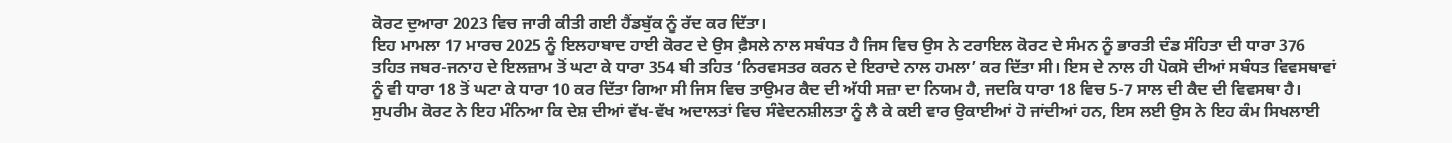ਕੋਰਟ ਦੁਆਰਾ 2023 ਵਿਚ ਜਾਰੀ ਕੀਤੀ ਗਈ ਹੈਂਡਬੁੱਕ ਨੂੰ ਰੱਦ ਕਰ ਦਿੱਤਾ।
ਇਹ ਮਾਮਲਾ 17 ਮਾਰਚ 2025 ਨੂੰ ਇਲਹਾਬਾਦ ਹਾਈ ਕੋਰਟ ਦੇ ਉਸ ਫ਼ੈਸਲੇ ਨਾਲ ਸਬੰਧਤ ਹੈ ਜਿਸ ਵਿਚ ਉਸ ਨੇ ਟਰਾਇਲ ਕੋਰਟ ਦੇ ਸੰਮਨ ਨੂੰ ਭਾਰਤੀ ਦੰਡ ਸੰਹਿਤਾ ਦੀ ਧਾਰਾ 376 ਤਹਿਤ ਜਬਰ-ਜਨਾਹ ਦੇ ਇਲਜ਼ਾਮ ਤੋਂ ਘਟਾ ਕੇ ਧਾਰਾ 354 ਬੀ ਤਹਿਤ ‘ਨਿਰਵਸਤਰ ਕਰਨ ਦੇ ਇਰਾਦੇ ਨਾਲ ਹਮਲਾ’ ਕਰ ਦਿੱਤਾ ਸੀ। ਇਸ ਦੇ ਨਾਲ ਹੀ ਪੋਕਸੋ ਦੀਆਂ ਸਬੰਧਤ ਵਿਵਸਥਾਵਾਂ ਨੂੰ ਵੀ ਧਾਰਾ 18 ਤੋਂ ਘਟਾ ਕੇ ਧਾਰਾ 10 ਕਰ ਦਿੱਤਾ ਗਿਆ ਸੀ ਜਿਸ ਵਿਚ ਤਾਉਮਰ ਕੈਦ ਦੀ ਅੱਧੀ ਸਜ਼ਾ ਦਾ ਨਿਯਮ ਹੈ, ਜਦਕਿ ਧਾਰਾ 18 ਵਿਚ 5-7 ਸਾਲ ਦੀ ਕੈਦ ਦੀ ਵਿਵਸਥਾ ਹੈ।
ਸੁਪਰੀਮ ਕੋਰਟ ਨੇ ਇਹ ਮੰਨਿਆ ਕਿ ਦੇਸ਼ ਦੀਆਂ ਵੱਖ-ਵੱਖ ਅਦਾਲਤਾਂ ਵਿਚ ਸੰਵੇਦਨਸ਼ੀਲਤਾ ਨੂੰ ਲੈ ਕੇ ਕਈ ਵਾਰ ਉਕਾਈਆਂ ਹੋ ਜਾਂਦੀਆਂ ਹਨ, ਇਸ ਲਈ ਉਸ ਨੇ ਇਹ ਕੰਮ ਸਿਖਲਾਈ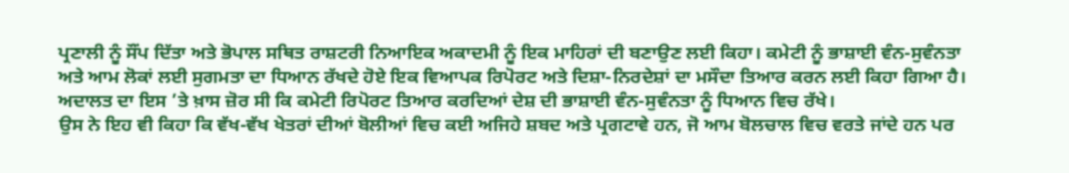ਪ੍ਰਣਾਲੀ ਨੂੰ ਸੌਂਪ ਦਿੱਤਾ ਅਤੇ ਭੋਪਾਲ ਸਥਿਤ ਰਾਸ਼ਟਰੀ ਨਿਆਇਕ ਅਕਾਦਮੀ ਨੂੰ ਇਕ ਮਾਹਿਰਾਂ ਦੀ ਬਣਾਉਣ ਲਈ ਕਿਹਾ। ਕਮੇਟੀ ਨੂੰ ਭਾਸ਼ਾਈ ਵੰਨ-ਸੁਵੰਨਤਾ ਅਤੇ ਆਮ ਲੋਕਾਂ ਲਈ ਸੁਗਮਤਾ ਦਾ ਧਿਆਨ ਰੱਖਦੇ ਹੋਏ ਇਕ ਵਿਆਪਕ ਰਿਪੋਰਟ ਅਤੇ ਦਿਸ਼ਾ-ਨਿਰਦੇਸ਼ਾਂ ਦਾ ਮਸੌਦਾ ਤਿਆਰ ਕਰਨ ਲਈ ਕਿਹਾ ਗਿਆ ਹੈ। ਅਦਾਲਤ ਦਾ ਇਸ ’ਤੇ ਖ਼ਾਸ ਜ਼ੋਰ ਸੀ ਕਿ ਕਮੇਟੀ ਰਿਪੋਰਟ ਤਿਆਰ ਕਰਦਿਆਂ ਦੇਸ਼ ਦੀ ਭਾਸ਼ਾਈ ਵੰਨ-ਸੁਵੰਨਤਾ ਨੂੰ ਧਿਆਨ ਵਿਚ ਰੱਖੇ।
ਉਸ ਨੇ ਇਹ ਵੀ ਕਿਹਾ ਕਿ ਵੱਖ-ਵੱਖ ਖੇਤਰਾਂ ਦੀਆਂ ਬੋਲੀਆਂ ਵਿਚ ਕਈ ਅਜਿਹੇ ਸ਼ਬਦ ਅਤੇ ਪ੍ਰਗਟਾਵੇ ਹਨ, ਜੋ ਆਮ ਬੋਲਚਾਲ ਵਿਚ ਵਰਤੇ ਜਾਂਦੇ ਹਨ ਪਰ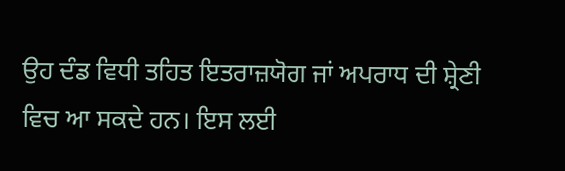ਉਹ ਦੰਡ ਵਿਧੀ ਤਹਿਤ ਇਤਰਾਜ਼ਯੋਗ ਜਾਂ ਅਪਰਾਧ ਦੀ ਸ਼੍ਰੇਣੀ ਵਿਚ ਆ ਸਕਦੇ ਹਨ। ਇਸ ਲਈ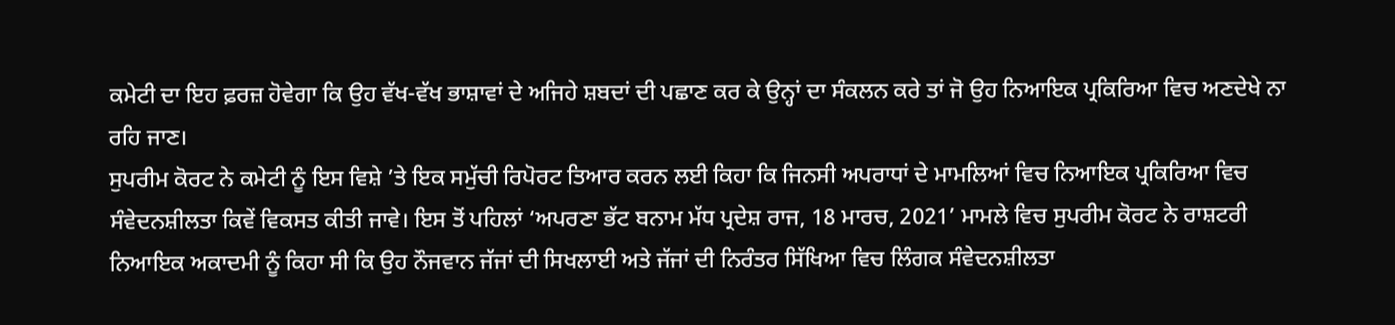ਕਮੇਟੀ ਦਾ ਇਹ ਫ਼ਰਜ਼ ਹੋਵੇਗਾ ਕਿ ਉਹ ਵੱਖ-ਵੱਖ ਭਾਸ਼ਾਵਾਂ ਦੇ ਅਜਿਹੇ ਸ਼ਬਦਾਂ ਦੀ ਪਛਾਣ ਕਰ ਕੇ ਉਨ੍ਹਾਂ ਦਾ ਸੰਕਲਨ ਕਰੇ ਤਾਂ ਜੋ ਉਹ ਨਿਆਇਕ ਪ੍ਰਕਿਰਿਆ ਵਿਚ ਅਣਦੇਖੇ ਨਾ ਰਹਿ ਜਾਣ।
ਸੁਪਰੀਮ ਕੋਰਟ ਨੇ ਕਮੇਟੀ ਨੂੰ ਇਸ ਵਿਸ਼ੇ ’ਤੇ ਇਕ ਸਮੁੱਚੀ ਰਿਪੋਰਟ ਤਿਆਰ ਕਰਨ ਲਈ ਕਿਹਾ ਕਿ ਜਿਨਸੀ ਅਪਰਾਧਾਂ ਦੇ ਮਾਮਲਿਆਂ ਵਿਚ ਨਿਆਇਕ ਪ੍ਰਕਿਰਿਆ ਵਿਚ ਸੰਵੇਦਨਸ਼ੀਲਤਾ ਕਿਵੇਂ ਵਿਕਸਤ ਕੀਤੀ ਜਾਵੇ। ਇਸ ਤੋਂ ਪਹਿਲਾਂ ‘ਅਪਰਣਾ ਭੱਟ ਬਨਾਮ ਮੱਧ ਪ੍ਰਦੇਸ਼ ਰਾਜ, 18 ਮਾਰਚ, 2021’ ਮਾਮਲੇ ਵਿਚ ਸੁਪਰੀਮ ਕੋਰਟ ਨੇ ਰਾਸ਼ਟਰੀ ਨਿਆਇਕ ਅਕਾਦਮੀ ਨੂੰ ਕਿਹਾ ਸੀ ਕਿ ਉਹ ਨੌਜਵਾਨ ਜੱਜਾਂ ਦੀ ਸਿਖਲਾਈ ਅਤੇ ਜੱਜਾਂ ਦੀ ਨਿਰੰਤਰ ਸਿੱਖਿਆ ਵਿਚ ਲਿੰਗਕ ਸੰਵੇਦਨਸ਼ੀਲਤਾ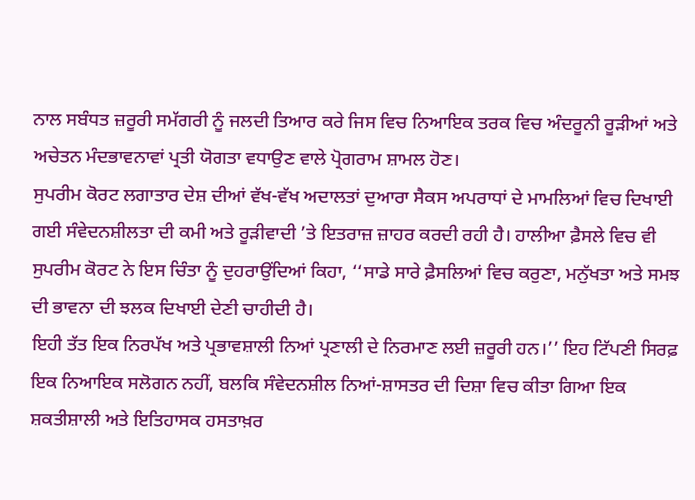ਨਾਲ ਸਬੰਧਤ ਜ਼ਰੂਰੀ ਸਮੱਗਰੀ ਨੂੰ ਜਲਦੀ ਤਿਆਰ ਕਰੇ ਜਿਸ ਵਿਚ ਨਿਆਇਕ ਤਰਕ ਵਿਚ ਅੰਦਰੂਨੀ ਰੂੜੀਆਂ ਅਤੇ ਅਚੇਤਨ ਮੰਦਭਾਵਨਾਵਾਂ ਪ੍ਰਤੀ ਯੋਗਤਾ ਵਧਾਉਣ ਵਾਲੇ ਪ੍ਰੋਗਰਾਮ ਸ਼ਾਮਲ ਹੋਣ।
ਸੁਪਰੀਮ ਕੋਰਟ ਲਗਾਤਾਰ ਦੇਸ਼ ਦੀਆਂ ਵੱਖ-ਵੱਖ ਅਦਾਲਤਾਂ ਦੁਆਰਾ ਸੈਕਸ ਅਪਰਾਧਾਂ ਦੇ ਮਾਮਲਿਆਂ ਵਿਚ ਦਿਖਾਈ ਗਈ ਸੰਵੇਦਨਸ਼ੀਲਤਾ ਦੀ ਕਮੀ ਅਤੇ ਰੂੜੀਵਾਦੀ ’ਤੇ ਇਤਰਾਜ਼ ਜ਼ਾਹਰ ਕਰਦੀ ਰਹੀ ਹੈ। ਹਾਲੀਆ ਫ਼ੈਸਲੇ ਵਿਚ ਵੀ ਸੁਪਰੀਮ ਕੋਰਟ ਨੇ ਇਸ ਚਿੰਤਾ ਨੂੰ ਦੁਹਰਾਉਂਦਿਆਂ ਕਿਹਾ, ‘‘ਸਾਡੇ ਸਾਰੇ ਫ਼ੈਸਲਿਆਂ ਵਿਚ ਕਰੁਣਾ, ਮਨੁੱਖਤਾ ਅਤੇ ਸਮਝ ਦੀ ਭਾਵਨਾ ਦੀ ਝਲਕ ਦਿਖਾਈ ਦੇਣੀ ਚਾਹੀਦੀ ਹੈ।
ਇਹੀ ਤੱਤ ਇਕ ਨਿਰਪੱਖ ਅਤੇ ਪ੍ਰਭਾਵਸ਼ਾਲੀ ਨਿਆਂ ਪ੍ਰਣਾਲੀ ਦੇ ਨਿਰਮਾਣ ਲਈ ਜ਼ਰੂਰੀ ਹਨ।’’ ਇਹ ਟਿੱਪਣੀ ਸਿਰਫ਼ ਇਕ ਨਿਆਇਕ ਸਲੋਗਨ ਨਹੀਂ, ਬਲਕਿ ਸੰਵੇਦਨਸ਼ੀਲ ਨਿਆਂ-ਸ਼ਾਸਤਰ ਦੀ ਦਿਸ਼ਾ ਵਿਚ ਕੀਤਾ ਗਿਆ ਇਕ ਸ਼ਕਤੀਸ਼ਾਲੀ ਅਤੇ ਇਤਿਹਾਸਕ ਹਸਤਾਖ਼ਰ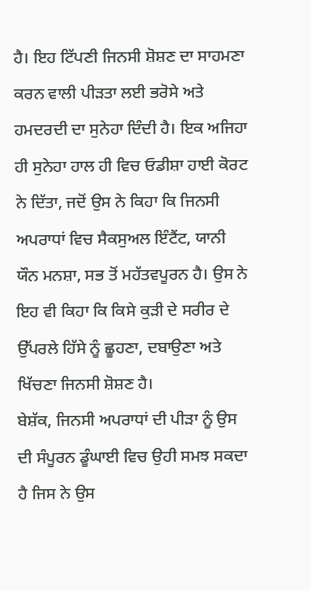ਹੈ। ਇਹ ਟਿੱਪਣੀ ਜਿਨਸੀ ਸ਼ੋਸ਼ਣ ਦਾ ਸਾਹਮਣਾ ਕਰਨ ਵਾਲੀ ਪੀੜਤਾ ਲਈ ਭਰੋਸੇ ਅਤੇ ਹਮਦਰਦੀ ਦਾ ਸੁਨੇਹਾ ਦਿੰਦੀ ਹੈ। ਇਕ ਅਜਿਹਾ ਹੀ ਸੁਨੇਹਾ ਹਾਲ ਹੀ ਵਿਚ ਓਡੀਸ਼ਾ ਹਾਈ ਕੋਰਟ ਨੇ ਦਿੱਤਾ, ਜਦੋਂ ਉਸ ਨੇ ਕਿਹਾ ਕਿ ਜਿਨਸੀ ਅਪਰਾਧਾਂ ਵਿਚ ਸੈਕਸੁਅਲ ਇੰਟੈਂਟ, ਯਾਨੀ ਯੌਨ ਮਨਸ਼ਾ, ਸਭ ਤੋਂ ਮਹੱਤਵਪੂਰਨ ਹੈ। ਉਸ ਨੇ ਇਹ ਵੀ ਕਿਹਾ ਕਿ ਕਿਸੇ ਕੁੜੀ ਦੇ ਸਰੀਰ ਦੇ ਉੱਪਰਲੇ ਹਿੱਸੇ ਨੂੰ ਛੂਹਣਾ, ਦਬਾਉਣਾ ਅਤੇ ਖਿੱਚਣਾ ਜਿਨਸੀ ਸ਼ੋਸ਼ਣ ਹੈ।
ਬੇਸ਼ੱਕ, ਜਿਨਸੀ ਅਪਰਾਧਾਂ ਦੀ ਪੀੜਾ ਨੂੰ ਉਸ ਦੀ ਸੰਪੂਰਨ ਡੂੰਘਾਈ ਵਿਚ ਉਹੀ ਸਮਝ ਸਕਦਾ ਹੈ ਜਿਸ ਨੇ ਉਸ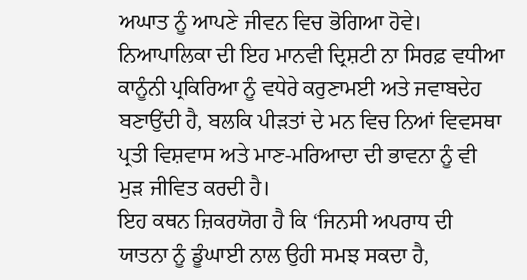ਅਘਾਤ ਨੂੰ ਆਪਣੇ ਜੀਵਨ ਵਿਚ ਭੋਗਿਆ ਹੋਵੇ। ਨਿਆਪਾਲਿਕਾ ਦੀ ਇਹ ਮਾਨਵੀ ਦ੍ਰਿਸ਼ਟੀ ਨਾ ਸਿਰਫ਼ ਵਧੀਆ ਕਾਨੂੰਨੀ ਪ੍ਰਕਿਰਿਆ ਨੂੰ ਵਧੇਰੇ ਕਰੁਣਾਮਈ ਅਤੇ ਜਵਾਬਦੇਹ ਬਣਾਉਂਦੀ ਹੈ, ਬਲਕਿ ਪੀੜਤਾਂ ਦੇ ਮਨ ਵਿਚ ਨਿਆਂ ਵਿਵਸਥਾ ਪ੍ਰਤੀ ਵਿਸ਼ਵਾਸ ਅਤੇ ਮਾਣ-ਮਰਿਆਦਾ ਦੀ ਭਾਵਨਾ ਨੂੰ ਵੀ ਮੁੜ ਜੀਵਿਤ ਕਰਦੀ ਹੈ।
ਇਹ ਕਥਨ ਜ਼ਿਕਰਯੋਗ ਹੈ ਕਿ ‘ਜਿਨਸੀ ਅਪਰਾਧ ਦੀ ਯਾਤਨਾ ਨੂੰ ਡੂੰਘਾਈ ਨਾਲ ਉਹੀ ਸਮਝ ਸਕਦਾ ਹੈ,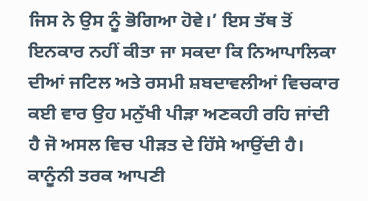ਜਿਸ ਨੇ ਉਸ ਨੂੰ ਭੋਗਿਆ ਹੋਵੇ।’ ਇਸ ਤੱਥ ਤੋਂ ਇਨਕਾਰ ਨਹੀਂ ਕੀਤਾ ਜਾ ਸਕਦਾ ਕਿ ਨਿਆਪਾਲਿਕਾ ਦੀਆਂ ਜਟਿਲ ਅਤੇ ਰਸਮੀ ਸ਼ਬਦਾਵਲੀਆਂ ਵਿਚਕਾਰ ਕਈ ਵਾਰ ਉਹ ਮਨੁੱਖੀ ਪੀੜਾ ਅਣਕਹੀ ਰਹਿ ਜਾਂਦੀ ਹੈ ਜੋ ਅਸਲ ਵਿਚ ਪੀੜਤ ਦੇ ਹਿੱਸੇ ਆਉਂਦੀ ਹੈ। ਕਾਨੂੰਨੀ ਤਰਕ ਆਪਣੀ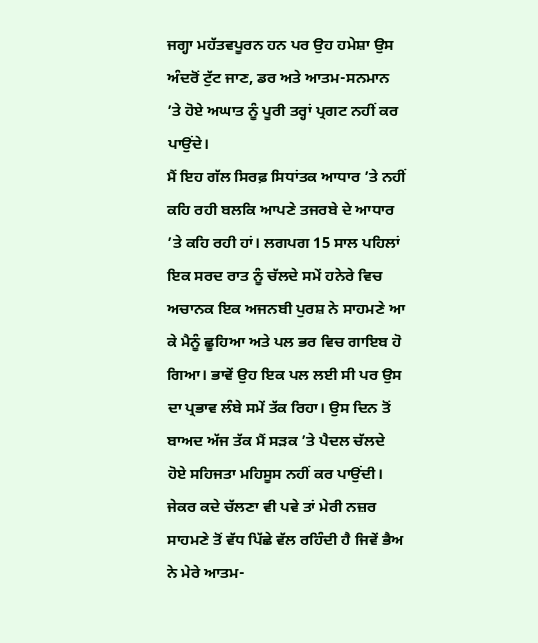ਜਗ੍ਹਾ ਮਹੱਤਵਪੂਰਨ ਹਨ ਪਰ ਉਹ ਹਮੇਸ਼ਾ ਉਸ ਅੰਦਰੋਂ ਟੁੱਟ ਜਾਣ, ਡਰ ਅਤੇ ਆਤਮ-ਸਨਮਾਨ ’ਤੇ ਹੋਏ ਅਘਾਤ ਨੂੰ ਪੂਰੀ ਤਰ੍ਹਾਂ ਪ੍ਰਗਟ ਨਹੀਂ ਕਰ ਪਾਉਂਦੇ।
ਮੈਂ ਇਹ ਗੱਲ ਸਿਰਫ਼ ਸਿਧਾਂਤਕ ਆਧਾਰ ’ਤੇ ਨਹੀਂ ਕਹਿ ਰਹੀ ਬਲਕਿ ਆਪਣੇ ਤਜਰਬੇ ਦੇ ਆਧਾਰ ’ਤੇ ਕਹਿ ਰਹੀ ਹਾਂ। ਲਗਪਗ 15 ਸਾਲ ਪਹਿਲਾਂ ਇਕ ਸਰਦ ਰਾਤ ਨੂੰ ਚੱਲਦੇ ਸਮੇਂ ਹਨੇਰੇ ਵਿਚ ਅਚਾਨਕ ਇਕ ਅਜਨਬੀ ਪੁਰਸ਼ ਨੇ ਸਾਹਮਣੇ ਆ ਕੇ ਮੈਨੂੰ ਛੂਹਿਆ ਅਤੇ ਪਲ ਭਰ ਵਿਚ ਗਾਇਬ ਹੋ ਗਿਆ। ਭਾਵੇਂ ਉਹ ਇਕ ਪਲ ਲਈ ਸੀ ਪਰ ਉਸ ਦਾ ਪ੍ਰਭਾਵ ਲੰਬੇ ਸਮੇਂ ਤੱਕ ਰਿਹਾ। ਉਸ ਦਿਨ ਤੋਂ ਬਾਅਦ ਅੱਜ ਤੱਕ ਮੈਂ ਸੜਕ ’ਤੇ ਪੈਦਲ ਚੱਲਦੇ ਹੋਏ ਸਹਿਜਤਾ ਮਹਿਸੂਸ ਨਹੀਂ ਕਰ ਪਾਉਂਦੀ। ਜੇਕਰ ਕਦੇ ਚੱਲਣਾ ਵੀ ਪਵੇ ਤਾਂ ਮੇਰੀ ਨਜ਼ਰ ਸਾਹਮਣੇ ਤੋਂ ਵੱਧ ਪਿੱਛੇ ਵੱਲ ਰਹਿੰਦੀ ਹੈ ਜਿਵੇਂ ਭੈਅ ਨੇ ਮੇਰੇ ਆਤਮ-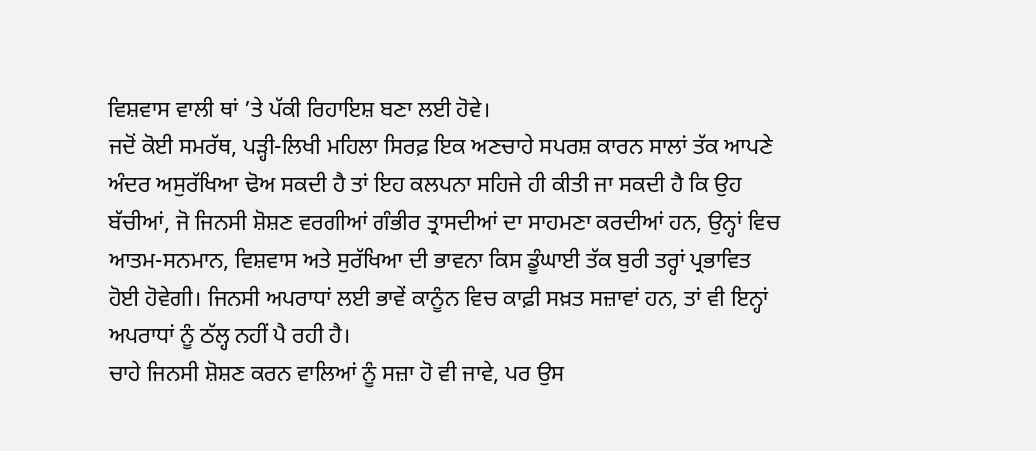ਵਿਸ਼ਵਾਸ ਵਾਲੀ ਥਾਂ ’ਤੇ ਪੱਕੀ ਰਿਹਾਇਸ਼ ਬਣਾ ਲਈ ਹੋਵੇ।
ਜਦੋਂ ਕੋਈ ਸਮਰੱਥ, ਪੜ੍ਹੀ-ਲਿਖੀ ਮਹਿਲਾ ਸਿਰਫ਼ ਇਕ ਅਣਚਾਹੇ ਸਪਰਸ਼ ਕਾਰਨ ਸਾਲਾਂ ਤੱਕ ਆਪਣੇ ਅੰਦਰ ਅਸੁਰੱਖਿਆ ਢੋਅ ਸਕਦੀ ਹੈ ਤਾਂ ਇਹ ਕਲਪਨਾ ਸਹਿਜੇ ਹੀ ਕੀਤੀ ਜਾ ਸਕਦੀ ਹੈ ਕਿ ਉਹ ਬੱਚੀਆਂ, ਜੋ ਜਿਨਸੀ ਸ਼ੋਸ਼ਣ ਵਰਗੀਆਂ ਗੰਭੀਰ ਤ੍ਰਾਸਦੀਆਂ ਦਾ ਸਾਹਮਣਾ ਕਰਦੀਆਂ ਹਨ, ਉਨ੍ਹਾਂ ਵਿਚ ਆਤਮ-ਸਨਮਾਨ, ਵਿਸ਼ਵਾਸ ਅਤੇ ਸੁਰੱਖਿਆ ਦੀ ਭਾਵਨਾ ਕਿਸ ਡੂੰਘਾਈ ਤੱਕ ਬੁਰੀ ਤਰ੍ਹਾਂ ਪ੍ਰਭਾਵਿਤ ਹੋਈ ਹੋਵੇਗੀ। ਜਿਨਸੀ ਅਪਰਾਧਾਂ ਲਈ ਭਾਵੇਂ ਕਾਨੂੰਨ ਵਿਚ ਕਾਫ਼ੀ ਸਖ਼ਤ ਸਜ਼ਾਵਾਂ ਹਨ, ਤਾਂ ਵੀ ਇਨ੍ਹਾਂ ਅਪਰਾਧਾਂ ਨੂੰ ਠੱਲ੍ਹ ਨਹੀਂ ਪੈ ਰਹੀ ਹੈ।
ਚਾਹੇ ਜਿਨਸੀ ਸ਼ੋਸ਼ਣ ਕਰਨ ਵਾਲਿਆਂ ਨੂੰ ਸਜ਼ਾ ਹੋ ਵੀ ਜਾਵੇ, ਪਰ ਉਸ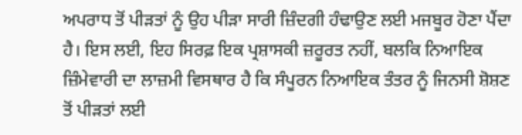ਅਪਰਾਧ ਤੋਂ ਪੀੜਤਾਂ ਨੂੰ ਉਹ ਪੀੜਾ ਸਾਰੀ ਜ਼ਿੰਦਗੀ ਹੰਢਾਉਣ ਲਈ ਮਜਬੂਰ ਹੋਣਾ ਪੈਂਦਾ ਹੈ। ਇਸ ਲਈ, ਇਹ ਸਿਰਫ਼ ਇਕ ਪ੍ਰਸ਼ਾਸਕੀ ਜ਼ਰੂਰਤ ਨਹੀਂ, ਬਲਕਿ ਨਿਆਇਕ ਜ਼ਿੰਮੇਵਾਰੀ ਦਾ ਲਾਜ਼ਮੀ ਵਿਸਥਾਰ ਹੈ ਕਿ ਸੰਪੂਰਨ ਨਿਆਇਕ ਤੰਤਰ ਨੂੰ ਜਿਨਸੀ ਸ਼ੋਸ਼ਣ ਤੋਂ ਪੀੜਤਾਂ ਲਈ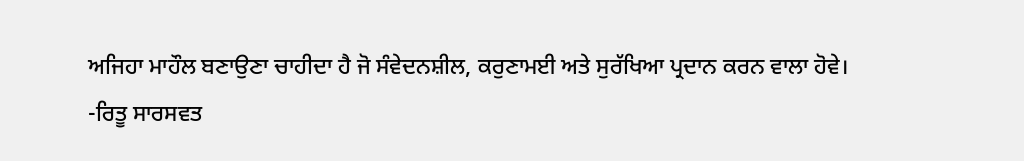ਅਜਿਹਾ ਮਾਹੌਲ ਬਣਾਉਣਾ ਚਾਹੀਦਾ ਹੈ ਜੋ ਸੰਵੇਦਨਸ਼ੀਲ, ਕਰੁਣਾਮਈ ਅਤੇ ਸੁਰੱਖਿਆ ਪ੍ਰਦਾਨ ਕਰਨ ਵਾਲਾ ਹੋਵੇ।
-ਰਿਤੂ ਸਾਰਸਵਤ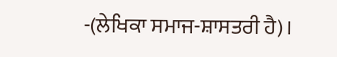-(ਲੇਖਿਕਾ ਸਮਾਜ-ਸ਼ਾਸਤਰੀ ਹੈ)।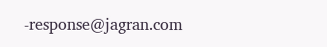-response@jagran.com